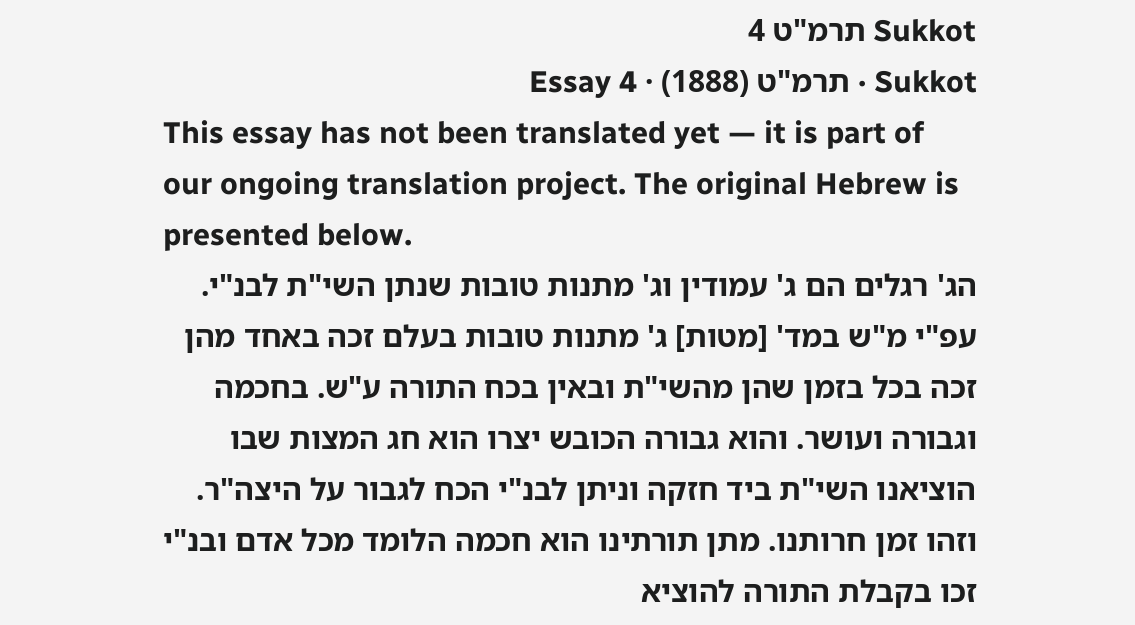Sukkot תרמ"ט 4
Sukkot · תרמ"ט (1888) · Essay 4
This essay has not been translated yet — it is part of our ongoing translation project. The original Hebrew is presented below.
הג' רגלים הם ג' עמודין וג' מתנות טובות שנתן השי"ת לבנ"י. עפ"י מ"ש במד' [מטות] ג' מתנות טובות בעלם זכה באחד מהן זכה בכל בזמן שהן מהשי"ת ובאין בכח התורה ע"ש. בחכמה וגבורה ועושר. והוא גבורה הכובש יצרו הוא חג המצות שבו הוציאנו השי"ת ביד חזקה וניתן לבנ"י הכח לגבור על היצה"ר. וזהו זמן חרותנו. מתן תורתינו הוא חכמה הלומד מכל אדם ובנ"י זכו בקבלת התורה להוציא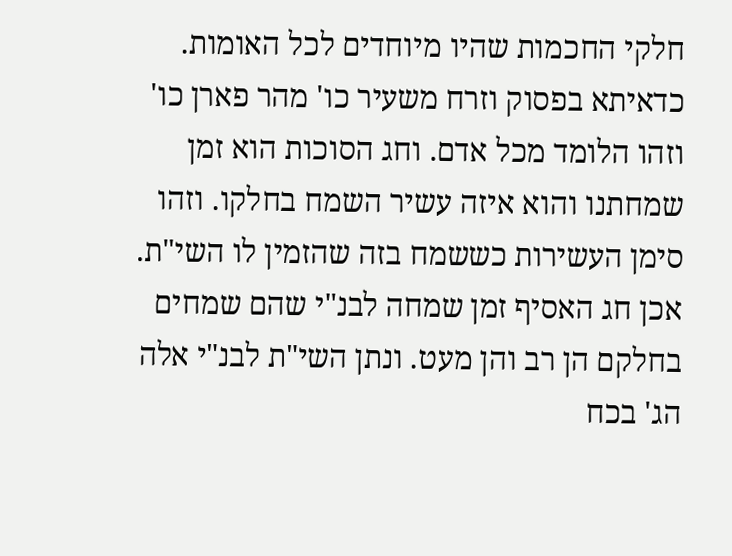חלקי החכמות שהיו מיוחדים לכל האומות. כדאיתא בפסוק וזרח משעיר כו' מהר פארן כו' וזהו הלומד מכל אדם. וחג הסוכות הוא זמן שמחתנו והוא איזה עשיר השמח בחלקו. וזהו סימן העשירות כששמח בזה שהזמין לו השי"ת. אכן חג האסיף זמן שמחה לבנ"י שהם שמחים בחלקם הן רב והן מעט. ונתן השי"ת לבנ"י אלה הג' בכח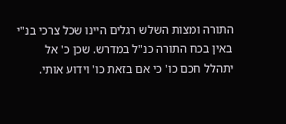התורה ומצות השלש רגלים היינו שכל צרכי בנ"י באין בכח התורה כנ"ל במדרש. שכן כ' אל יתהלל חכם כו' כי אם בזאת כו' וידוע אותי.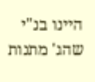היינו בנ"י שהג' מתנות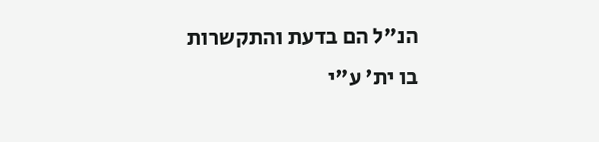הנ"ל הם בדעת והתקשרות בו ית' ע"י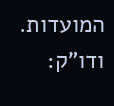המועדות. ודו"ק: